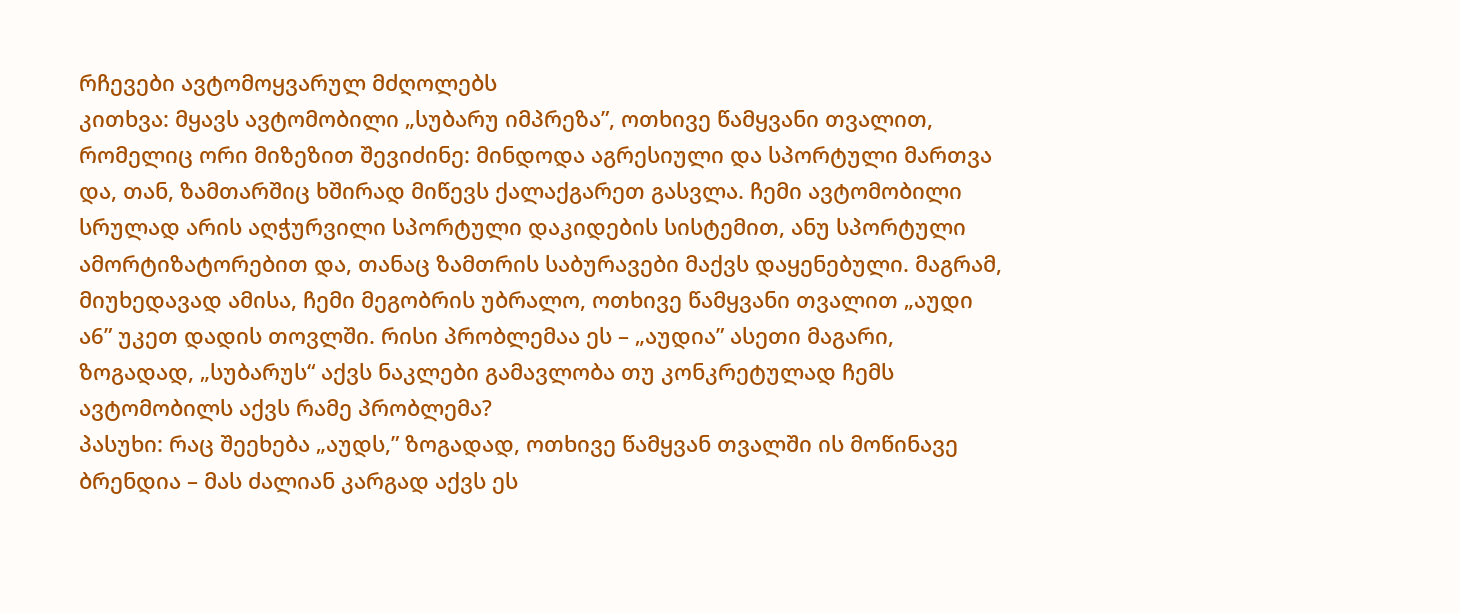რჩევები ავტომოყვარულ მძღოლებს
კითხვა: მყავს ავტომობილი „სუბარუ იმპრეზა”, ოთხივე წამყვანი თვალით, რომელიც ორი მიზეზით შევიძინე: მინდოდა აგრესიული და სპორტული მართვა და, თან, ზამთარშიც ხშირად მიწევს ქალაქგარეთ გასვლა. ჩემი ავტომობილი სრულად არის აღჭურვილი სპორტული დაკიდების სისტემით, ანუ სპორტული ამორტიზატორებით და, თანაც ზამთრის საბურავები მაქვს დაყენებული. მაგრამ, მიუხედავად ამისა, ჩემი მეგობრის უბრალო, ოთხივე წამყვანი თვალით „აუდი ა6” უკეთ დადის თოვლში. რისი პრობლემაა ეს – „აუდია” ასეთი მაგარი, ზოგადად, „სუბარუს“ აქვს ნაკლები გამავლობა თუ კონკრეტულად ჩემს ავტომობილს აქვს რამე პრობლემა?
პასუხი: რაც შეეხება „აუდს,” ზოგადად, ოთხივე წამყვან თვალში ის მოწინავე ბრენდია – მას ძალიან კარგად აქვს ეს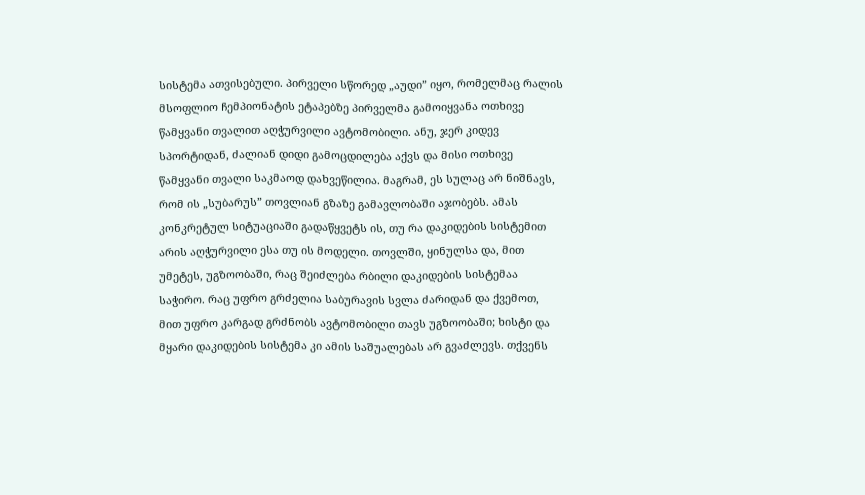სისტემა ათვისებული. პირველი სწორედ „აუდი” იყო, რომელმაც რალის მსოფლიო ჩემპიონატის ეტაპებზე პირველმა გამოიყვანა ოთხივე წამყვანი თვალით აღჭურვილი ავტომობილი. ანუ, ჯერ კიდევ სპორტიდან, ძალიან დიდი გამოცდილება აქვს და მისი ოთხივე წამყვანი თვალი საკმაოდ დახვეწილია. მაგრამ, ეს სულაც არ ნიშნავს, რომ ის „სუბარუს” თოვლიან გზაზე გამავლობაში აჯობებს. ამას კონკრეტულ სიტუაციაში გადაწყვეტს ის, თუ რა დაკიდების სისტემით არის აღჭურვილი ესა თუ ის მოდელი. თოვლში, ყინულსა და, მით უმეტეს, უგზოობაში, რაც შეიძლება რბილი დაკიდების სისტემაა საჭირო. რაც უფრო გრძელია საბურავის სვლა ძარიდან და ქვემოთ, მით უფრო კარგად გრძნობს ავტომობილი თავს უგზოობაში; ხისტი და მყარი დაკიდების სისტემა კი ამის საშუალებას არ გვაძლევს. თქვენს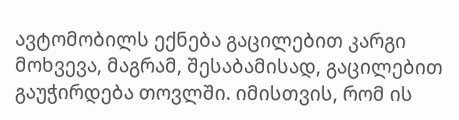ავტომობილს ექნება გაცილებით კარგი მოხვევა, მაგრამ, შესაბამისად, გაცილებით გაუჭირდება თოვლში. იმისთვის, რომ ის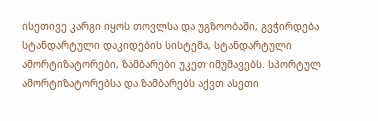ისეთივე კარგი იყოს თოვლსა და უგზოობაში, გვჭირდება სტანდარტული დაკიდების სისტემა, სტანდარტული ამორტიზატორები, ზამბარები უკეთ იმუშავებს. სპორტულ ამორტიზატორებსა და ზამბარებს აქვთ ასეთი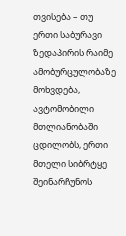თვისება – თუ ერთი საბურავი ზედაპირის რაიმე ამობურცულობაზე მოხვდება, ავტომობილი მთლიანობაში ცდილობს, ერთი მთელი სიბრტყე შეინარჩუნოს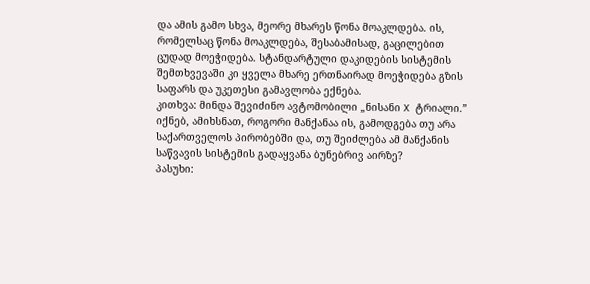და ამის გამო სხვა, მეორე მხარეს წონა მოაკლდება. ის, რომელსაც წონა მოაკლდება, შესაბამისად, გაცილებით ცუდად მოეჭიდება. სტანდარტული დაკიდების სისტემის შემთხვევაში კი ყველა მხარე ერთნაირად მოეჭიდება გზის საფარს და უკეთესი გამავლობა ექნება.
კითხვა: მინდა შევიძინო ავტომობილი „ნისანი X ტრიალი.” იქნებ, ამიხსნათ, როგორი მანქანაა ის, გამოდგება თუ არა საქართველოს პირობებში და, თუ შეიძლება ამ მანქანის საწვავის სისტემის გადაყვანა ბუნებრივ აირზე?
პასუხი: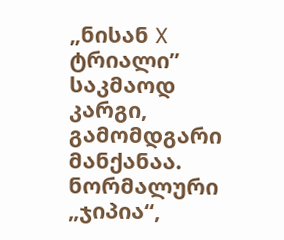„ნისან X ტრიალი” საკმაოდ კარგი, გამომდგარი მანქანაა. ნორმალური „ჯიპია“,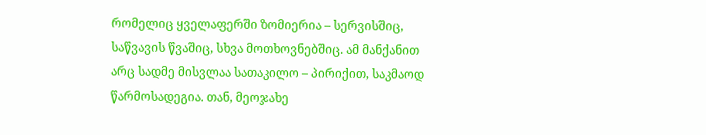რომელიც ყველაფერში ზომიერია – სერვისშიც, საწვავის წვაშიც, სხვა მოთხოვნებშიც. ამ მანქანით არც სადმე მისვლაა სათაკილო – პირიქით, საკმაოდ წარმოსადეგია. თან, მეოჯახე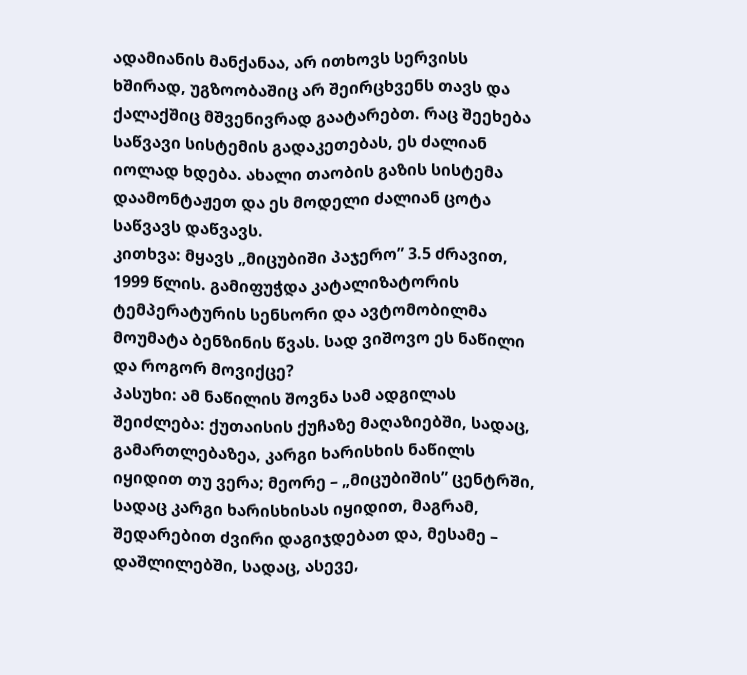ადამიანის მანქანაა, არ ითხოვს სერვისს ხშირად, უგზოობაშიც არ შეირცხვენს თავს და ქალაქშიც მშვენივრად გაატარებთ. რაც შეეხება საწვავი სისტემის გადაკეთებას, ეს ძალიან იოლად ხდება. ახალი თაობის გაზის სისტემა დაამონტაჟეთ და ეს მოდელი ძალიან ცოტა საწვავს დაწვავს.
კითხვა: მყავს „მიცუბიში პაჯერო” 3.5 ძრავით, 1999 წლის. გამიფუჭდა კატალიზატორის ტემპერატურის სენსორი და ავტომობილმა მოუმატა ბენზინის წვას. სად ვიშოვო ეს ნაწილი და როგორ მოვიქცე?
პასუხი: ამ ნაწილის შოვნა სამ ადგილას შეიძლება: ქუთაისის ქუჩაზე მაღაზიებში, სადაც, გამართლებაზეა, კარგი ხარისხის ნაწილს იყიდით თუ ვერა; მეორე – „მიცუბიშის” ცენტრში, სადაც კარგი ხარისხისას იყიდით, მაგრამ, შედარებით ძვირი დაგიჯდებათ და, მესამე – დაშლილებში, სადაც, ასევე,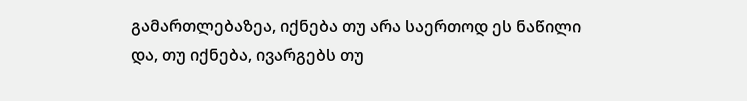გამართლებაზეა, იქნება თუ არა საერთოდ ეს ნაწილი და, თუ იქნება, ივარგებს თუ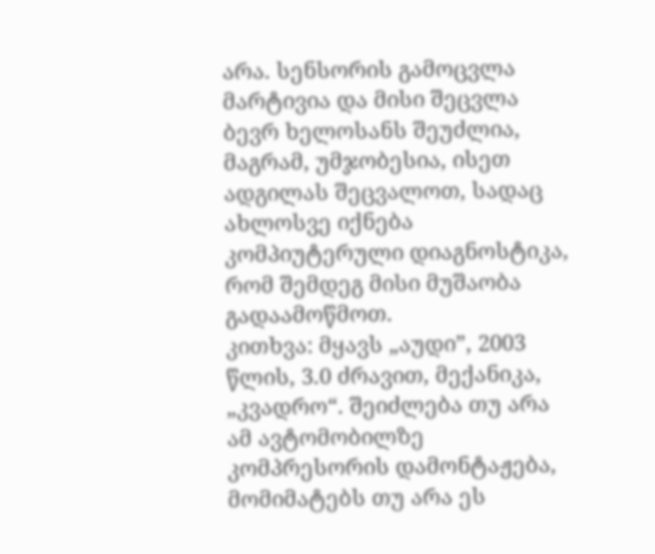არა. სენსორის გამოცვლა მარტივია და მისი შეცვლა ბევრ ხელოსანს შეუძლია, მაგრამ, უმჯობესია, ისეთ ადგილას შეცვალოთ, სადაც ახლოსვე იქნება კომპიუტერული დიაგნოსტიკა, რომ შემდეგ მისი მუშაობა გადაამოწმოთ.
კითხვა: მყავს „აუდი”, 2003 წლის, 3.0 ძრავით, მექანიკა, „კვადრო“. შეიძლება თუ არა ამ ავტომობილზე კომპრესორის დამონტაჟება, მომიმატებს თუ არა ეს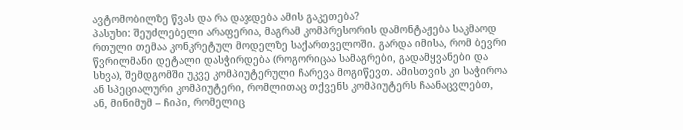ავტომობილზე წვას და რა დაჯდება ამის გაკეთება?
პასუხი: შეუძლებელი არაფერია, მაგრამ კომპრესორის დამონტაჟება საკმაოდ რთული თემაა კონკრეტულ მოდელზე საქართველოში. გარდა იმისა, რომ ბევრი წვრილმანი დეტალი დასჭირდება (როგორიცაა სამაგრები, გადამყვანები და სხვა), შემდგომში უკვე კომპიუტერული ჩარევა მოგიწევთ. ამისთვის კი საჭიროა ან სპეციალური კომპიუტერი, რომლითაც თქვენს კომპიუტერს ჩაანაცვლებთ, ან, მინიმუმ – ჩიპი, რომელიც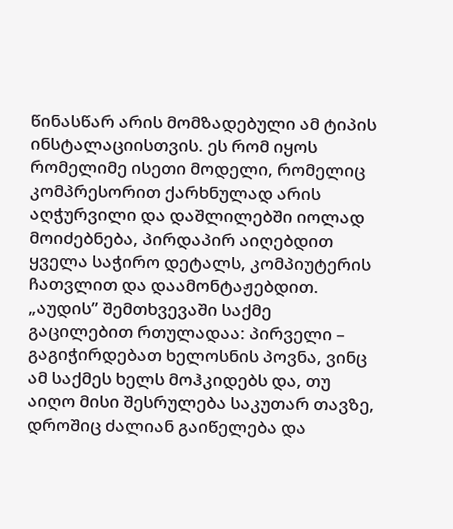წინასწარ არის მომზადებული ამ ტიპის ინსტალაციისთვის. ეს რომ იყოს რომელიმე ისეთი მოდელი, რომელიც კომპრესორით ქარხნულად არის აღჭურვილი და დაშლილებში იოლად მოიძებნება, პირდაპირ აიღებდით ყველა საჭირო დეტალს, კომპიუტერის ჩათვლით და დაამონტაჟებდით. „აუდის” შემთხვევაში საქმე გაცილებით რთულადაა: პირველი – გაგიჭირდებათ ხელოსნის პოვნა, ვინც ამ საქმეს ხელს მოჰკიდებს და, თუ აიღო მისი შესრულება საკუთარ თავზე, დროშიც ძალიან გაიწელება და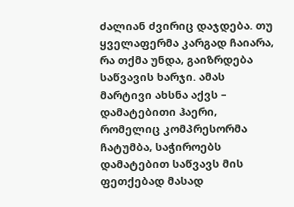ძალიან ძვირიც დაჯდება. თუ ყველაფერმა კარგად ჩაიარა, რა თქმა უნდა, გაიზრდება საწვავის ხარჯი. ამას მარტივი ახსნა აქვს – დამატებითი ჰაერი, რომელიც კომპრესორმა ჩატუმბა, საჭიროებს დამატებით საწვავს მის ფეთქებად მასად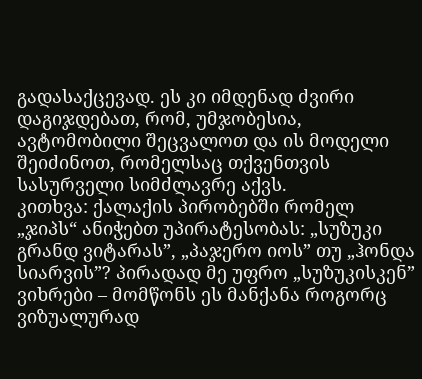გადასაქცევად. ეს კი იმდენად ძვირი დაგიჯდებათ, რომ, უმჯობესია, ავტომობილი შეცვალოთ და ის მოდელი შეიძინოთ, რომელსაც თქვენთვის სასურველი სიმძლავრე აქვს.
კითხვა: ქალაქის პირობებში რომელ „ჯიპს“ ანიჭებთ უპირატესობას: „სუზუკი გრანდ ვიტარას”, „პაჯერო იოს” თუ „ჰონდა სიარვის”? პირადად მე უფრო „სუზუკისკენ” ვიხრები – მომწონს ეს მანქანა როგორც ვიზუალურად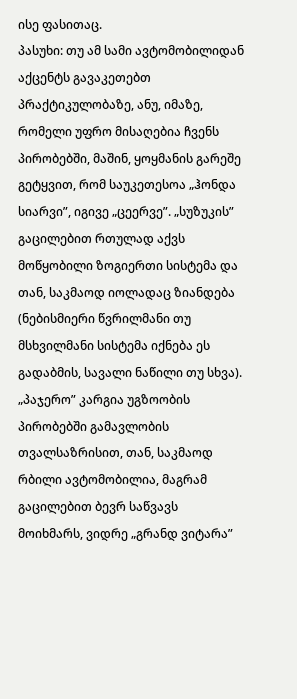ისე ფასითაც.
პასუხი: თუ ამ სამი ავტომობილიდან აქცენტს გავაკეთებთ პრაქტიკულობაზე, ანუ, იმაზე, რომელი უფრო მისაღებია ჩვენს პირობებში, მაშინ, ყოყმანის გარეშე გეტყვით, რომ საუკეთესოა „ჰონდა სიარვი”, იგივე „ცეერვე”. „სუზუკის” გაცილებით რთულად აქვს მოწყობილი ზოგიერთი სისტემა და თან, საკმაოდ იოლადაც ზიანდება (ნებისმიერი წვრილმანი თუ მსხვილმანი სისტემა იქნება ეს გადაბმის, სავალი ნაწილი თუ სხვა). „პაჯერო” კარგია უგზოობის პირობებში გამავლობის თვალსაზრისით, თან, საკმაოდ რბილი ავტომობილია, მაგრამ გაცილებით ბევრ საწვავს მოიხმარს, ვიდრე „გრანდ ვიტარა”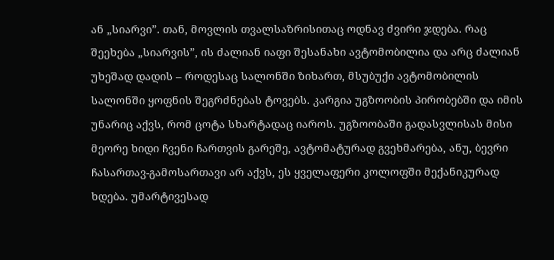ან „სიარვი”. თან, მოვლის თვალსაზრისითაც ოდნავ ძვირი ჯდება. რაც შეეხება „სიარვის”, ის ძალიან იაფი შესანახი ავტომობილია და არც ძალიან უხეშად დადის – როდესაც სალონში ზიხართ, მსუბუქი ავტომობილის სალონში ყოფნის შეგრძნებას ტოვებს. კარგია უგზოობის პირობებში და იმის უნარიც აქვს, რომ ცოტა სხარტადაც იაროს. უგზოობაში გადასვლისას მისი მეორე ხიდი ჩვენი ჩართვის გარეშე, ავტომატურად გვეხმარება, ანუ, ბევრი ჩასართავ-გამოსართავი არ აქვს, ეს ყველაფერი კოლოფში მექანიკურად ხდება. უმარტივესად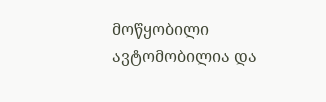მოწყობილი ავტომობილია და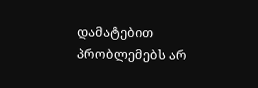დამატებით პრობლემებს არ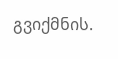გვიქმნის.